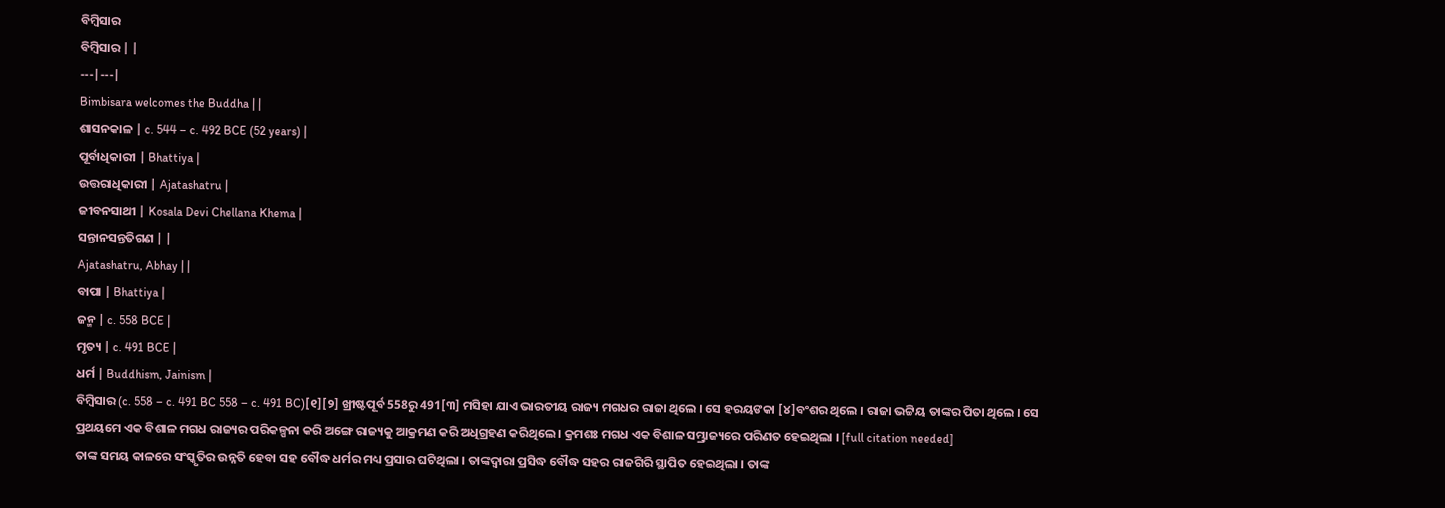ବିମ୍ବିସାର
ବିମ୍ବିସାର | |
---|---|
Bimbisara welcomes the Buddha | |
ଶାସନକାଳ | c. 544 – c. 492 BCE (52 years) |
ପୂର୍ବାଧିକାରୀ | Bhattiya |
ଉତ୍ତରାଧିକାରୀ | Ajatashatru |
ଜୀବନସାଥୀ | Kosala Devi Chellana Khema |
ସନ୍ତାନସନ୍ତତିଗଣ | |
Ajatashatru, Abhay | |
ବାପା | Bhattiya |
ଜନ୍ମ | c. 558 BCE |
ମୃତ୍ୟ | c. 491 BCE |
ଧର୍ମ | Buddhism, Jainism |
ବିମ୍ବିସାର (c. 558 – c. 491 BC 558 – c. 491 BC)[୧][୨] ଖ୍ରୀଷ୍ଟପୂର୍ବ 558ରୁ 491[୩] ମସିହା ଯାଏ ଭାରତୀୟ ରାଜ୍ୟ ମଗଧର ରାଜା ଥିଲେ । ସେ ହରୟଙକା [୪]ବଂଶର ଥିଲେ । ରାଜା ଭଟ୍ଟିୟ ତାଙ୍କର ପିତା ଥିଲେ । ସେ ପ୍ରଥୟମେ ଏକ ବିଶାଳ ମଗଧ ରାଜ୍ୟର ପରିକଳ୍ପନା କରି ଅଙ୍ଗେ ରାଜ୍ୟକୁ ଆକ୍ରମଣ କରି ଅଧିଗ୍ରହଣ କରିଥିଲେ । କ୍ରମଶଃ ମଗଧ ଏକ ବିଶାଳ ସମ୍ଭ୍ରାଜ୍ୟରେ ପରିଣତ ହେଇଥିଲା । [full citation needed]
ତାଙ୍କ ସମୟ କାଳରେ ସଂସ୍କୃତିର ଉନ୍ନତି ହେବା ସହ ବୌଦ୍ଧ ଧର୍ମର ମଧ୍ୟ ପ୍ରସାର ଘଟିଥିଲା । ତାଙ୍କଦ୍ୱାରା ପ୍ରସିଦ୍ଧ ବୌଦ୍ଧ ସହର ରାଜଗିରି ସ୍ଥାପିତ ହେଇଥିଲା । ତାଙ୍କ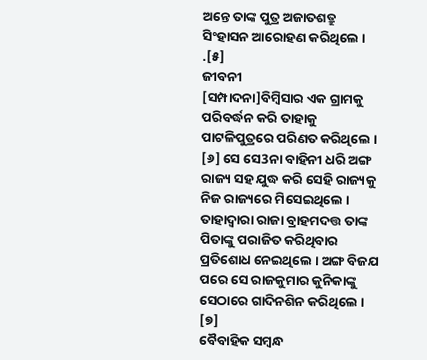ଅନ୍ତେ ତାଙ୍କ ପୁତ୍ର ଅଜାତଶତ୍ରୁ ସିଂହାସନ ଆରୋହଣ କରିଥିଲେ । .[୫]
ଜୀବନୀ
[ସମ୍ପାଦନା]ବିମ୍ବିସାର ଏକ ଗ୍ରାମକୁ ପରିବର୍ଦ୍ଧନ କରି ତାହାକୁ ପାଟଳିପୁତ୍ରରେ ପରିଣତ କରିଥିଲେ । [୬] ସେ ସେ3ନା ବାହିନୀ ଧରି ଅଙ୍ଗ ରାଜ୍ୟ ସହ ଯୁଦ୍ଧ କରି ସେହି ରାଜ୍ୟକୁ ନିଜ ରାଜ୍ୟରେ ମିସେଇଥିଲେ । ତାହାଦ୍ୱାରା ରାଜା ବ୍ରାହମଦତ୍ତ ତାଙ୍କ ପିତାଙ୍କୁ ପରାଜିତ କରିଥିବାର ପ୍ରତିଶୋଧ ନେଇଥିଲେ । ଅଙ୍ଗ ବିଜଯ ପରେ ସେ ରାଜକୁମାର କୁନିକାଙ୍କୁ ସେଠାରେ ଗାଦିନଶିନ କରିଥିଲେ । [୭]
ବୈବାହିକ ସମ୍ବନ୍ଧ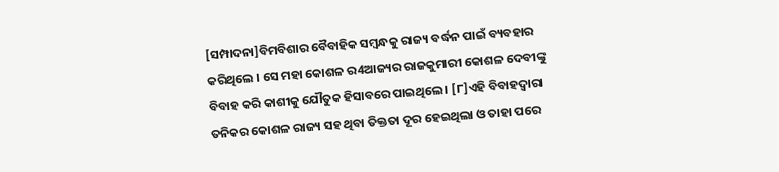[ସମ୍ପାଦନା]ବିମବିଶାର ବୈବାହିକ ସମ୍ବନ୍ଧକୁ ରାଜ୍ୟ ବର୍ଦ୍ଧନ ପାଇଁ ବ୍ୟବହାର କରିଥିଲେ । ସେ ମହା କୋଶଳ ର4ଆଜ୍ୟର ରାଜକୁମାରୀ କୋଶଳ ଦେବୀଙ୍କୁ ବିବାହ କରି କାଶୀକୁ ଯୌତୁକ ହିସାବରେ ପାଇଥିଲେ । [୮]ଏହି ବିବାହଦ୍ୱାରା ତନିକର କୋଶଳ ରାଜ୍ୟ ସହ ଥିବା ତିକ୍ତତା ଦୂର ହେଇଥିଲା ଓ ତାହା ପରେ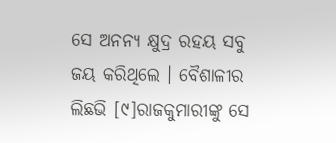ସେ ଅନନ୍ୟ କ୍ଷୁଦ୍ର ରହୟ ସବୁ ଜୟ କରିଥିଲେ । ବୈଶାଳୀର ଲିଛଭି [୯]ରାଜକୁମାରୀଙ୍କୁ ସେ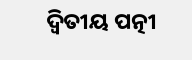ଦ୍ୱିତୀୟ ପତ୍ନୀ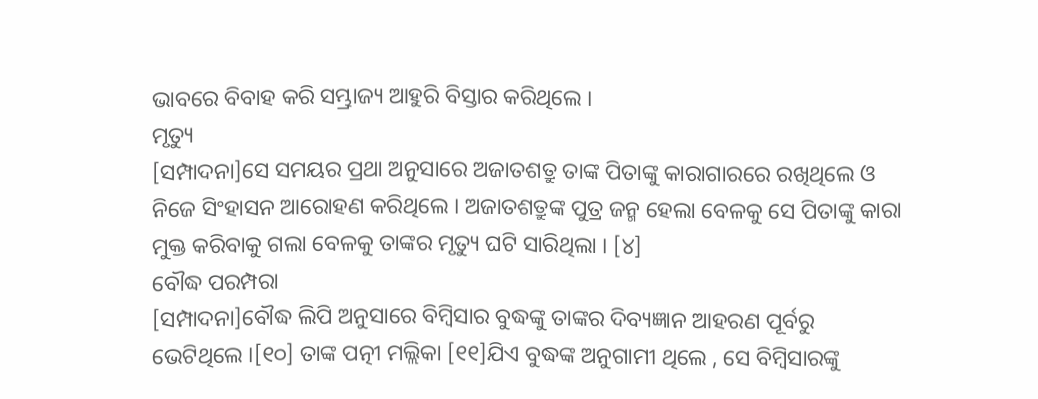ଭାବରେ ବିବାହ କରି ସମ୍ଭ୍ରାଜ୍ୟ ଆହୁରି ବିସ୍ତାର କରିଥିଲେ ।
ମୃତ୍ୟୁ
[ସମ୍ପାଦନା]ସେ ସମୟର ପ୍ରଥା ଅନୁସାରେ ଅଜାତଶତ୍ରୁ ତାଙ୍କ ପିତାଙ୍କୁ କାରାଗାରରେ ରଖିଥିଲେ ଓ ନିଜେ ସିଂହାସନ ଆରୋହଣ କରିଥିଲେ । ଅଜାତଶତ୍ରୁଙ୍କ ପୁତ୍ର ଜନ୍ମ ହେଲା ବେଳକୁ ସେ ପିତାଙ୍କୁ କାରା ମୁକ୍ତ କରିବାକୁ ଗଲା ବେଳକୁ ତାଙ୍କର ମୃତ୍ୟୁ ଘଟି ସାରିଥିଲା । [୪]
ବୌଦ୍ଧ ପରମ୍ପରା
[ସମ୍ପାଦନା]ବୌଦ୍ଧ ଲିପି ଅନୁସାରେ ବିମ୍ବିସାର ବୁଦ୍ଧଙ୍କୁ ତାଙ୍କର ଦିବ୍ୟଜ୍ଞାନ ଆହରଣ ପୂର୍ବରୁ ଭେଟିଥିଲେ ।[୧୦] ତାଙ୍କ ପତ୍ନୀ ମଲ୍ଲିକା [୧୧]ଯିଏ ବୁଦ୍ଧଙ୍କ ଅନୁଗାମୀ ଥିଲେ , ସେ ବିମ୍ବିସାରଙ୍କୁ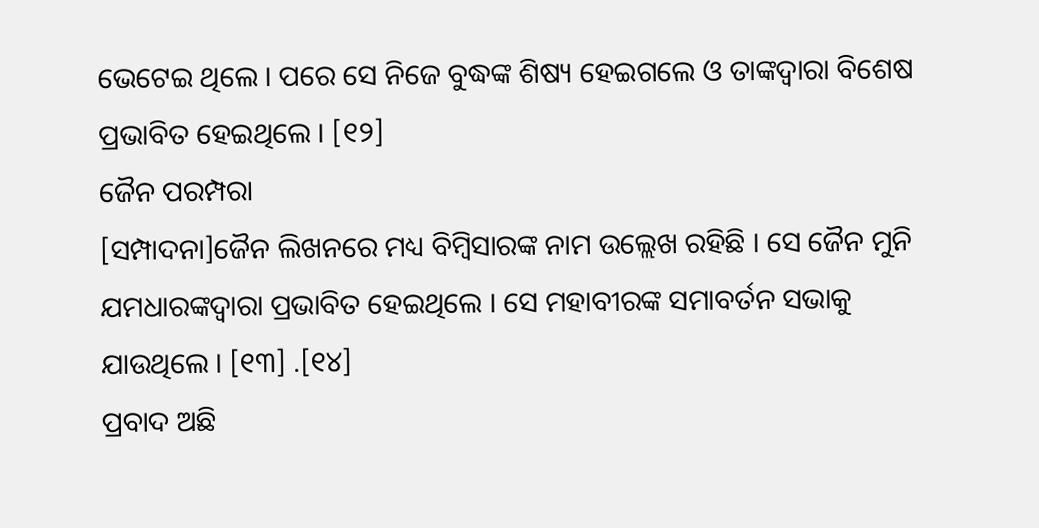ଭେଟେଇ ଥିଲେ । ପରେ ସେ ନିଜେ ବୁଦ୍ଧଙ୍କ ଶିଷ୍ୟ ହେଇଗଲେ ଓ ତାଙ୍କଦ୍ୱାରା ବିଶେଷ ପ୍ରଭାବିତ ହେଇଥିଲେ । [୧୨]
ଜୈନ ପରମ୍ପରା
[ସମ୍ପାଦନା]ଜୈନ ଲିଖନରେ ମଧ୍ୟ ବିମ୍ବିସାରଙ୍କ ନାମ ଉଲ୍ଲେଖ ରହିଛି । ସେ ଜୈନ ମୁନି ଯମଧାରଙ୍କଦ୍ୱାରା ପ୍ରଭାବିତ ହେଇଥିଲେ । ସେ ମହାବୀରଙ୍କ ସମାବର୍ତନ ସଭାକୁ ଯାଉଥିଲେ । [୧୩] .[୧୪]
ପ୍ରବାଦ ଅଛି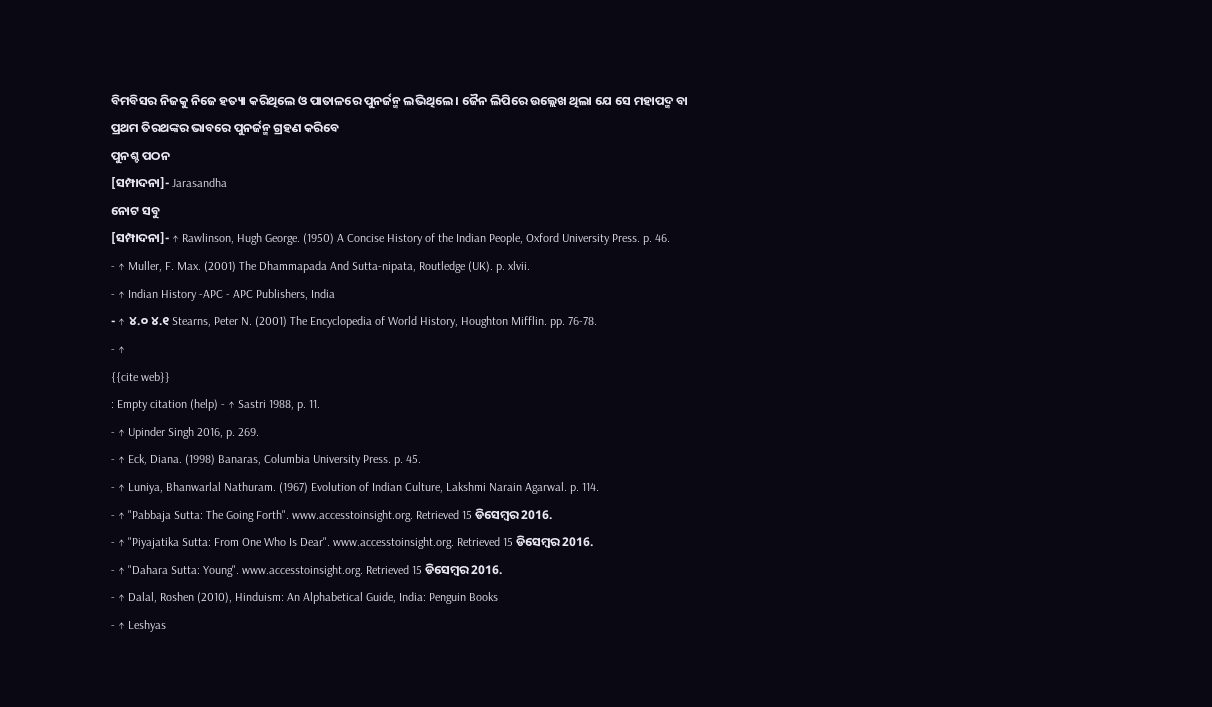ବିମବିସର ନିଜକୁ ନିଜେ ହତ୍ୟା କରିଥିଲେ ଓ ପାତାଳରେ ପୁନର୍ଜନ୍ମ ଲଭିଥିଲେ । ଜୈନ ଲିପିରେ ଉଲ୍ଲେଖ ଥିଲା ଯେ ସେ ମହାପଦ୍ମ ବା ପ୍ରଥମ ତିରଥଙ୍କର ଭାବରେ ପୁନର୍ଜନ୍ମ ଗ୍ରହଣ କରିବେ
ପୁନଶ୍ଚ ପଠନ
[ସମ୍ପାଦନା]- Jarasandha
ନୋଟ ସବୁ
[ସମ୍ପାଦନା]- ↑ Rawlinson, Hugh George. (1950) A Concise History of the Indian People, Oxford University Press. p. 46.
- ↑ Muller, F. Max. (2001) The Dhammapada And Sutta-nipata, Routledge (UK). p. xlvii.
- ↑ Indian History -APC - APC Publishers, India
- ↑ ୪.୦ ୪.୧ Stearns, Peter N. (2001) The Encyclopedia of World History, Houghton Mifflin. pp. 76-78.
- ↑
{{cite web}}
: Empty citation (help) - ↑ Sastri 1988, p. 11.
- ↑ Upinder Singh 2016, p. 269.
- ↑ Eck, Diana. (1998) Banaras, Columbia University Press. p. 45.
- ↑ Luniya, Bhanwarlal Nathuram. (1967) Evolution of Indian Culture, Lakshmi Narain Agarwal. p. 114.
- ↑ "Pabbaja Sutta: The Going Forth". www.accesstoinsight.org. Retrieved 15 ଡିସେମ୍ବର 2016.
- ↑ "Piyajatika Sutta: From One Who Is Dear". www.accesstoinsight.org. Retrieved 15 ଡିସେମ୍ବର 2016.
- ↑ "Dahara Sutta: Young". www.accesstoinsight.org. Retrieved 15 ଡିସେମ୍ବର 2016.
- ↑ Dalal, Roshen (2010), Hinduism: An Alphabetical Guide, India: Penguin Books
- ↑ Leshyas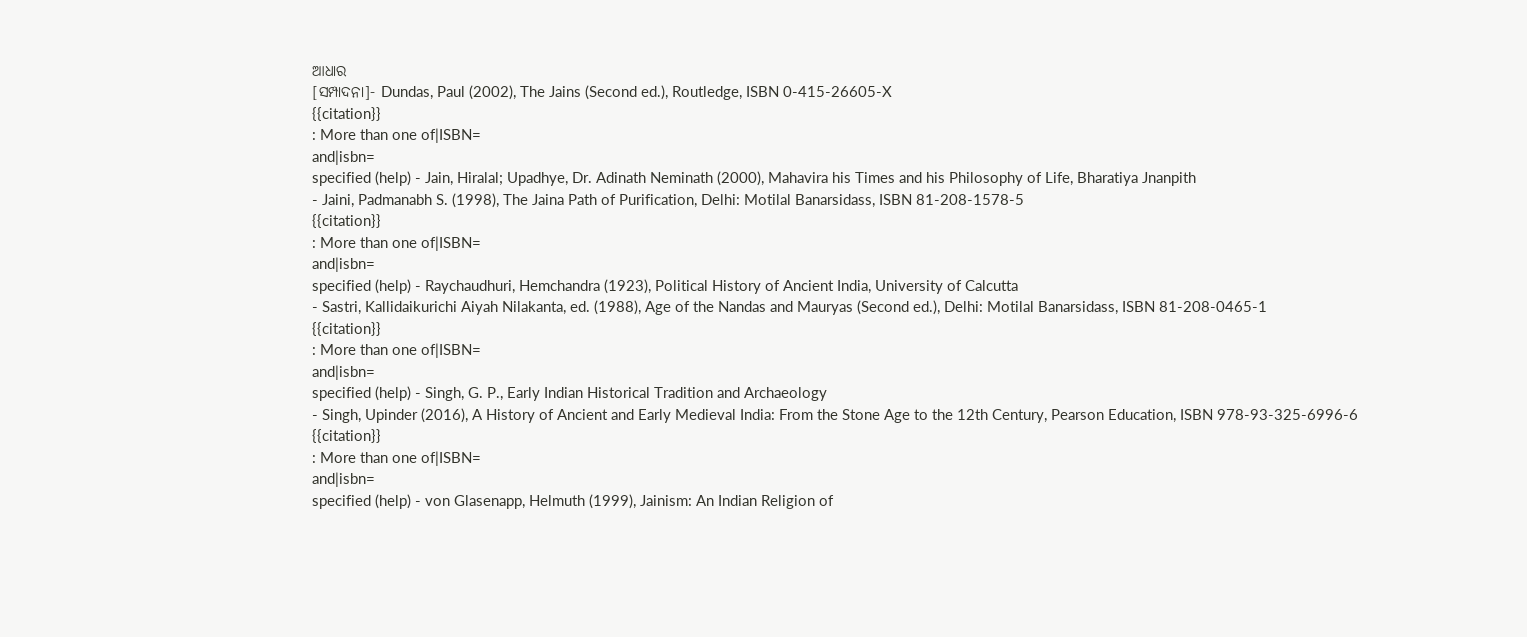ଆଧାର
[ସମ୍ପାଦନା]- Dundas, Paul (2002), The Jains (Second ed.), Routledge, ISBN 0-415-26605-X
{{citation}}
: More than one of|ISBN=
and|isbn=
specified (help) - Jain, Hiralal; Upadhye, Dr. Adinath Neminath (2000), Mahavira his Times and his Philosophy of Life, Bharatiya Jnanpith
- Jaini, Padmanabh S. (1998), The Jaina Path of Purification, Delhi: Motilal Banarsidass, ISBN 81-208-1578-5
{{citation}}
: More than one of|ISBN=
and|isbn=
specified (help) - Raychaudhuri, Hemchandra (1923), Political History of Ancient India, University of Calcutta
- Sastri, Kallidaikurichi Aiyah Nilakanta, ed. (1988), Age of the Nandas and Mauryas (Second ed.), Delhi: Motilal Banarsidass, ISBN 81-208-0465-1
{{citation}}
: More than one of|ISBN=
and|isbn=
specified (help) - Singh, G. P., Early Indian Historical Tradition and Archaeology
- Singh, Upinder (2016), A History of Ancient and Early Medieval India: From the Stone Age to the 12th Century, Pearson Education, ISBN 978-93-325-6996-6
{{citation}}
: More than one of|ISBN=
and|isbn=
specified (help) - von Glasenapp, Helmuth (1999), Jainism: An Indian Religion of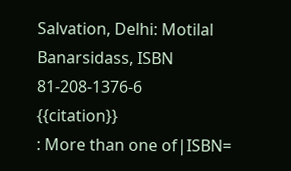Salvation, Delhi: Motilal Banarsidass, ISBN 81-208-1376-6
{{citation}}
: More than one of|ISBN=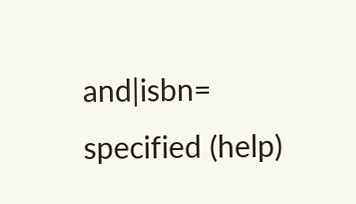and|isbn=
specified (help)